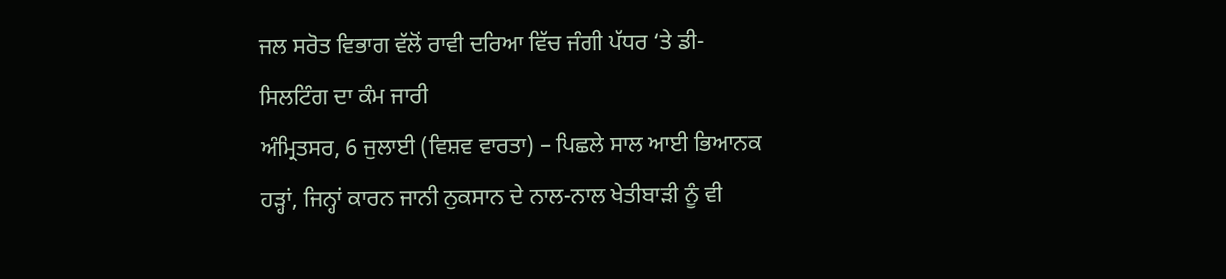ਜਲ ਸਰੋਤ ਵਿਭਾਗ ਵੱਲੋਂ ਰਾਵੀ ਦਰਿਆ ਵਿੱਚ ਜੰਗੀ ਪੱਧਰ ‘ਤੇ ਡੀ-ਸਿਲਟਿੰਗ ਦਾ ਕੰਮ ਜਾਰੀ
ਅੰਮ੍ਰਿਤਸਰ, 6 ਜੁਲਾਈ (ਵਿਸ਼ਵ ਵਾਰਤਾ) – ਪਿਛਲੇ ਸਾਲ ਆਈ ਭਿਆਨਕ ਹੜ੍ਹਾਂ, ਜਿਨ੍ਹਾਂ ਕਾਰਨ ਜਾਨੀ ਨੁਕਸਾਨ ਦੇ ਨਾਲ-ਨਾਲ ਖੇਤੀਬਾੜੀ ਨੂੰ ਵੀ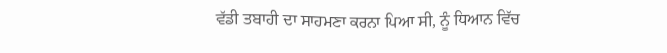ਵੱਡੀ ਤਬਾਹੀ ਦਾ ਸਾਹਮਣਾ ਕਰਨਾ ਪਿਆ ਸੀ, ਨੂੰ ਧਿਆਨ ਵਿੱਚ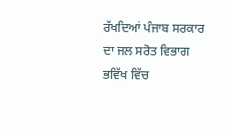ਰੱਖਦਿਆਂ ਪੰਜਾਬ ਸਰਕਾਰ ਦਾ ਜਲ ਸਰੋਤ ਵਿਭਾਗ ਭਵਿੱਖ ਵਿੱਚ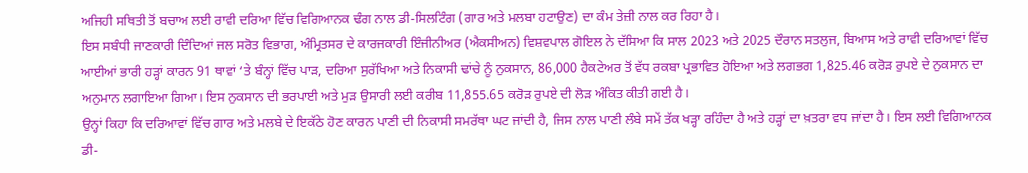ਅਜਿਹੀ ਸਥਿਤੀ ਤੋਂ ਬਚਾਅ ਲਈ ਰਾਵੀ ਦਰਿਆ ਵਿੱਚ ਵਿਗਿਆਨਕ ਢੰਗ ਨਾਲ ਡੀ-ਸਿਲਟਿੰਗ (ਗਾਰ ਅਤੇ ਮਲਬਾ ਹਟਾਉਣ) ਦਾ ਕੰਮ ਤੇਜ਼ੀ ਨਾਲ ਕਰ ਰਿਹਾ ਹੈ।
ਇਸ ਸਬੰਧੀ ਜਾਣਕਾਰੀ ਦਿੰਦਿਆਂ ਜਲ ਸਰੋਤ ਵਿਭਾਗ, ਅੰਮ੍ਰਿਤਸਰ ਦੇ ਕਾਰਜਕਾਰੀ ਇੰਜੀਨੀਅਰ (ਐਕਸੀਅਨ) ਵਿਸ਼ਵਪਾਲ ਗੋਇਲ ਨੇ ਦੱਸਿਆ ਕਿ ਸਾਲ 2023 ਅਤੇ 2025 ਦੌਰਾਨ ਸਤਲੁਜ, ਬਿਆਸ ਅਤੇ ਰਾਵੀ ਦਰਿਆਵਾਂ ਵਿੱਚ ਆਈਆਂ ਭਾਰੀ ਹੜ੍ਹਾਂ ਕਾਰਨ 91 ਥਾਵਾਂ ‘ਤੇ ਬੰਨ੍ਹਾਂ ਵਿੱਚ ਪਾੜ, ਦਰਿਆ ਸੁਰੱਖਿਆ ਅਤੇ ਨਿਕਾਸੀ ਢਾਂਚੇ ਨੂੰ ਨੁਕਸਾਨ, 86,000 ਹੈਕਟੇਅਰ ਤੋਂ ਵੱਧ ਰਕਬਾ ਪ੍ਰਭਾਵਿਤ ਹੋਇਆ ਅਤੇ ਲਗਭਗ 1,825.46 ਕਰੋੜ ਰੁਪਏ ਦੇ ਨੁਕਸਾਨ ਦਾ ਅਨੁਮਾਨ ਲਗਾਇਆ ਗਿਆ। ਇਸ ਨੁਕਸਾਨ ਦੀ ਭਰਪਾਈ ਅਤੇ ਮੁੜ ਉਸਾਰੀ ਲਈ ਕਰੀਬ 11,855.65 ਕਰੋੜ ਰੁਪਏ ਦੀ ਲੋੜ ਅੰਕਿਤ ਕੀਤੀ ਗਈ ਹੈ।
ਉਨ੍ਹਾਂ ਕਿਹਾ ਕਿ ਦਰਿਆਵਾਂ ਵਿੱਚ ਗਾਰ ਅਤੇ ਮਲਬੇ ਦੇ ਇਕੱਠੇ ਹੋਣ ਕਾਰਨ ਪਾਣੀ ਦੀ ਨਿਕਾਸੀ ਸਮਰੱਥਾ ਘਟ ਜਾਂਦੀ ਹੈ, ਜਿਸ ਨਾਲ ਪਾਣੀ ਲੰਬੇ ਸਮੇਂ ਤੱਕ ਖੜ੍ਹਾ ਰਹਿੰਦਾ ਹੈ ਅਤੇ ਹੜ੍ਹਾਂ ਦਾ ਖ਼ਤਰਾ ਵਧ ਜਾਂਦਾ ਹੈ। ਇਸ ਲਈ ਵਿਗਿਆਨਕ ਡੀ-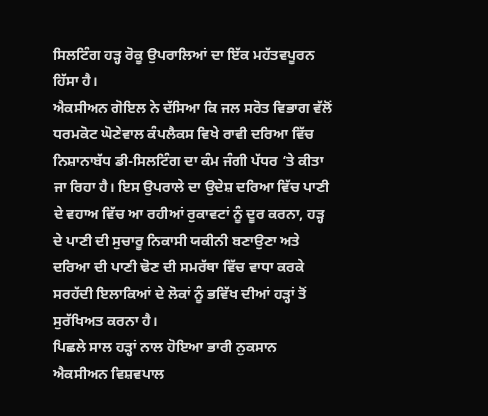ਸਿਲਟਿੰਗ ਹੜ੍ਹ ਰੋਕੂ ਉਪਰਾਲਿਆਂ ਦਾ ਇੱਕ ਮਹੱਤਵਪੂਰਨ ਹਿੱਸਾ ਹੈ।
ਐਕਸੀਅਨ ਗੋਇਲ ਨੇ ਦੱਸਿਆ ਕਿ ਜਲ ਸਰੋਤ ਵਿਭਾਗ ਵੱਲੋਂ ਧਰਮਕੋਟ ਘੋਣੇਵਾਲ ਕੰਪਲੈਕਸ ਵਿਖੇ ਰਾਵੀ ਦਰਿਆ ਵਿੱਚ ਨਿਸ਼ਾਨਾਬੱਧ ਡੀ-ਸਿਲਟਿੰਗ ਦਾ ਕੰਮ ਜੰਗੀ ਪੱਧਰ ‘ਤੇ ਕੀਤਾ ਜਾ ਰਿਹਾ ਹੈ। ਇਸ ਉਪਰਾਲੇ ਦਾ ਉਦੇਸ਼ ਦਰਿਆ ਵਿੱਚ ਪਾਣੀ ਦੇ ਵਹਾਅ ਵਿੱਚ ਆ ਰਹੀਆਂ ਰੁਕਾਵਟਾਂ ਨੂੰ ਦੂਰ ਕਰਨਾ, ਹੜ੍ਹ ਦੇ ਪਾਣੀ ਦੀ ਸੁਚਾਰੂ ਨਿਕਾਸੀ ਯਕੀਨੀ ਬਣਾਉਣਾ ਅਤੇ ਦਰਿਆ ਦੀ ਪਾਣੀ ਢੋਣ ਦੀ ਸਮਰੱਥਾ ਵਿੱਚ ਵਾਧਾ ਕਰਕੇ ਸਰਹੱਦੀ ਇਲਾਕਿਆਂ ਦੇ ਲੋਕਾਂ ਨੂੰ ਭਵਿੱਖ ਦੀਆਂ ਹੜ੍ਹਾਂ ਤੋਂ ਸੁਰੱਖਿਅਤ ਕਰਨਾ ਹੈ।
ਪਿਛਲੇ ਸਾਲ ਹੜ੍ਹਾਂ ਨਾਲ ਹੋਇਆ ਭਾਰੀ ਨੁਕਸਾਨ
ਐਕਸੀਅਨ ਵਿਸ਼ਵਪਾਲ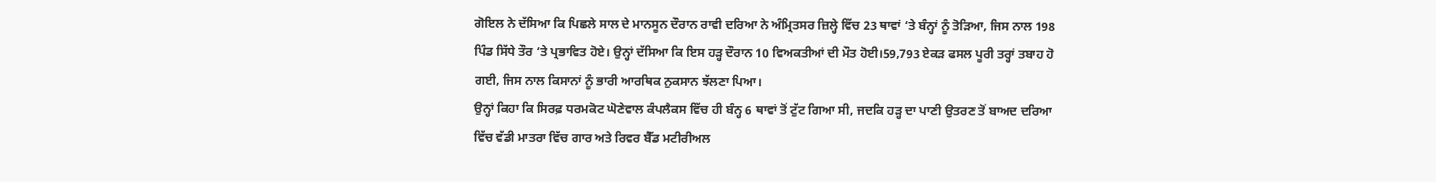ਗੋਇਲ ਨੇ ਦੱਸਿਆ ਕਿ ਪਿਛਲੇ ਸਾਲ ਦੇ ਮਾਨਸੂਨ ਦੌਰਾਨ ਰਾਵੀ ਦਰਿਆ ਨੇ ਅੰਮ੍ਰਿਤਸਰ ਜ਼ਿਲ੍ਹੇ ਵਿੱਚ 23 ਥਾਵਾਂ ‘ਤੇ ਬੰਨ੍ਹਾਂ ਨੂੰ ਤੋੜਿਆ, ਜਿਸ ਨਾਲ 198 ਪਿੰਡ ਸਿੱਧੇ ਤੌਰ ‘ਤੇ ਪ੍ਰਭਾਵਿਤ ਹੋਏ। ਉਨ੍ਹਾਂ ਦੱਸਿਆ ਕਿ ਇਸ ਹੜ੍ਹ ਦੌਰਾਨ 10 ਵਿਅਕਤੀਆਂ ਦੀ ਮੌਤ ਹੋਈ।59,793 ਏਕੜ ਫਸਲ ਪੂਰੀ ਤਰ੍ਹਾਂ ਤਬਾਹ ਹੋ ਗਈ, ਜਿਸ ਨਾਲ ਕਿਸਾਨਾਂ ਨੂੰ ਭਾਰੀ ਆਰਥਿਕ ਨੁਕਸਾਨ ਝੱਲਣਾ ਪਿਆ।
ਉਨ੍ਹਾਂ ਕਿਹਾ ਕਿ ਸਿਰਫ਼ ਧਰਮਕੋਟ ਘੋਣੇਵਾਲ ਕੰਪਲੈਕਸ ਵਿੱਚ ਹੀ ਬੰਨ੍ਹ 6 ਥਾਵਾਂ ਤੋਂ ਟੁੱਟ ਗਿਆ ਸੀ, ਜਦਕਿ ਹੜ੍ਹ ਦਾ ਪਾਣੀ ਉਤਰਣ ਤੋਂ ਬਾਅਦ ਦਰਿਆ ਵਿੱਚ ਵੱਡੀ ਮਾਤਰਾ ਵਿੱਚ ਗਾਰ ਅਤੇ ਰਿਵਰ ਬੈੱਡ ਮਟੀਰੀਅਲ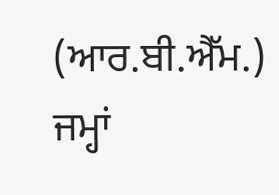(ਆਰ.ਬੀ.ਐੱਮ.) ਜਮ੍ਹਾਂ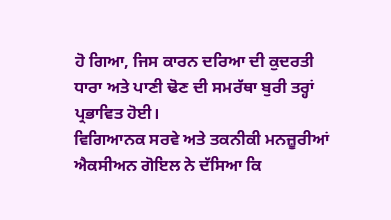ਹੋ ਗਿਆ, ਜਿਸ ਕਾਰਨ ਦਰਿਆ ਦੀ ਕੁਦਰਤੀ ਧਾਰਾ ਅਤੇ ਪਾਣੀ ਢੋਣ ਦੀ ਸਮਰੱਥਾ ਬੁਰੀ ਤਰ੍ਹਾਂ ਪ੍ਰਭਾਵਿਤ ਹੋਈ।
ਵਿਗਿਆਨਕ ਸਰਵੇ ਅਤੇ ਤਕਨੀਕੀ ਮਨਜ਼ੂਰੀਆਂ
ਐਕਸੀਅਨ ਗੋਇਲ ਨੇ ਦੱਸਿਆ ਕਿ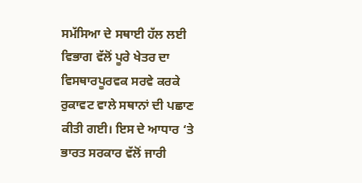ਸਮੱਸਿਆ ਦੇ ਸਥਾਈ ਹੱਲ ਲਈ ਵਿਭਾਗ ਵੱਲੋਂ ਪੂਰੇ ਖੇਤਰ ਦਾ ਵਿਸਥਾਰਪੂਰਵਕ ਸਰਵੇ ਕਰਕੇ ਰੁਕਾਵਟ ਵਾਲੇ ਸਥਾਨਾਂ ਦੀ ਪਛਾਣ ਕੀਤੀ ਗਈ। ਇਸ ਦੇ ਆਧਾਰ ‘ਤੇ ਭਾਰਤ ਸਰਕਾਰ ਵੱਲੋਂ ਜਾਰੀ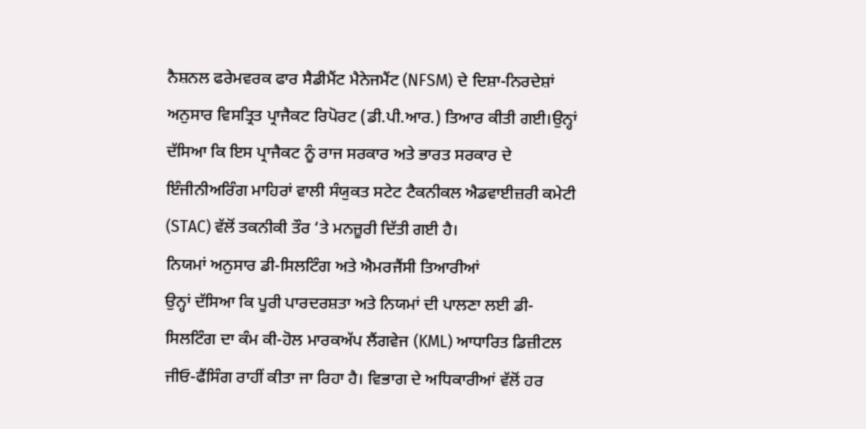ਨੈਸ਼ਨਲ ਫਰੇਮਵਰਕ ਫਾਰ ਸੈਡੀਮੈਂਟ ਮੈਨੇਜਮੈਂਟ (NFSM) ਦੇ ਦਿਸ਼ਾ-ਨਿਰਦੇਸ਼ਾਂ ਅਨੁਸਾਰ ਵਿਸਤ੍ਰਿਤ ਪ੍ਰਾਜੈਕਟ ਰਿਪੋਰਟ (ਡੀ.ਪੀ.ਆਰ.) ਤਿਆਰ ਕੀਤੀ ਗਈ।ਉਨ੍ਹਾਂ ਦੱਸਿਆ ਕਿ ਇਸ ਪ੍ਰਾਜੈਕਟ ਨੂੰ ਰਾਜ ਸਰਕਾਰ ਅਤੇ ਭਾਰਤ ਸਰਕਾਰ ਦੇ ਇੰਜੀਨੀਅਰਿੰਗ ਮਾਹਿਰਾਂ ਵਾਲੀ ਸੰਯੁਕਤ ਸਟੇਟ ਟੈਕਨੀਕਲ ਐਡਵਾਈਜ਼ਰੀ ਕਮੇਟੀ (STAC) ਵੱਲੋਂ ਤਕਨੀਕੀ ਤੌਰ ‘ਤੇ ਮਨਜ਼ੂਰੀ ਦਿੱਤੀ ਗਈ ਹੈ।
ਨਿਯਮਾਂ ਅਨੁਸਾਰ ਡੀ-ਸਿਲਟਿੰਗ ਅਤੇ ਐਮਰਜੈਂਸੀ ਤਿਆਰੀਆਂ
ਉਨ੍ਹਾਂ ਦੱਸਿਆ ਕਿ ਪੂਰੀ ਪਾਰਦਰਸ਼ਤਾ ਅਤੇ ਨਿਯਮਾਂ ਦੀ ਪਾਲਣਾ ਲਈ ਡੀ-ਸਿਲਟਿੰਗ ਦਾ ਕੰਮ ਕੀ-ਹੋਲ ਮਾਰਕਅੱਪ ਲੈਂਗਵੇਜ (KML) ਆਧਾਰਿਤ ਡਿਜ਼ੀਟਲ ਜੀਓ-ਫੈਂਸਿੰਗ ਰਾਹੀਂ ਕੀਤਾ ਜਾ ਰਿਹਾ ਹੈ। ਵਿਭਾਗ ਦੇ ਅਧਿਕਾਰੀਆਂ ਵੱਲੋਂ ਹਰ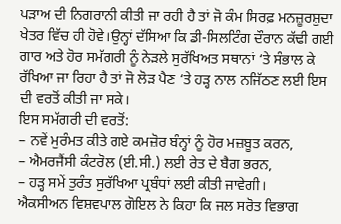ਪੜਾਅ ਦੀ ਨਿਗਰਾਨੀ ਕੀਤੀ ਜਾ ਰਹੀ ਹੈ ਤਾਂ ਜੋ ਕੰਮ ਸਿਰਫ਼ ਮਨਜ਼ੂਰਸ਼ੁਦਾ ਖੇਤਰ ਵਿੱਚ ਹੀ ਹੋਵੇ।ਉਨ੍ਹਾਂ ਦੱਸਿਆ ਕਿ ਡੀ-ਸਿਲਟਿੰਗ ਦੌਰਾਨ ਕੱਢੀ ਗਈ ਗਾਰ ਅਤੇ ਹੋਰ ਸਮੱਗਰੀ ਨੂੰ ਨੇੜਲੇ ਸੁਰੱਖਿਅਤ ਸਥਾਨਾਂ ‘ਤੇ ਸੰਭਾਲ ਕੇ ਰੱਖਿਆ ਜਾ ਰਿਹਾ ਹੈ ਤਾਂ ਜੋ ਲੋੜ ਪੈਣ ‘ਤੇ ਹੜ੍ਹ ਨਾਲ ਨਜਿੱਠਣ ਲਈ ਇਸ ਦੀ ਵਰਤੋਂ ਕੀਤੀ ਜਾ ਸਕੇ।
ਇਸ ਸਮੱਗਰੀ ਦੀ ਵਰਤੋਂ:
– ਨਵੇਂ ਮੁਰੰਮਤ ਕੀਤੇ ਗਏ ਕਮਜ਼ੋਰ ਬੰਨ੍ਹਾਂ ਨੂੰ ਹੋਰ ਮਜ਼ਬੂਤ ਕਰਨ,
– ਐਮਰਜੈਂਸੀ ਕੰਟਰੋਲ (ਈ.ਸੀ.) ਲਈ ਰੇਤ ਦੇ ਬੈਗ ਭਰਨ,
– ਹੜ੍ਹ ਸਮੇਂ ਤੁਰੰਤ ਸੁਰੱਖਿਆ ਪ੍ਰਬੰਧਾਂ ਲਈ ਕੀਤੀ ਜਾਵੇਗੀ।
ਐਕਸੀਅਨ ਵਿਸ਼ਵਪਾਲ ਗੋਇਲ ਨੇ ਕਿਹਾ ਕਿ ਜਲ ਸਰੋਤ ਵਿਭਾਗ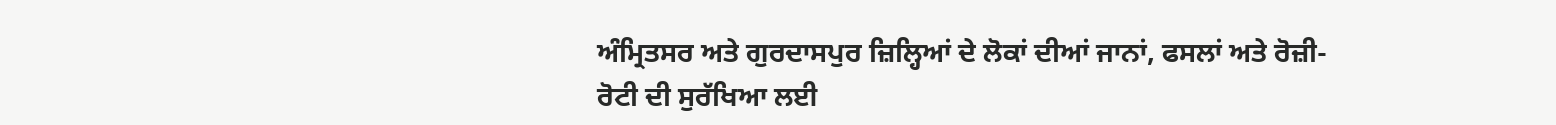ਅੰਮ੍ਰਿਤਸਰ ਅਤੇ ਗੁਰਦਾਸਪੁਰ ਜ਼ਿਲ੍ਹਿਆਂ ਦੇ ਲੋਕਾਂ ਦੀਆਂ ਜਾਨਾਂ, ਫਸਲਾਂ ਅਤੇ ਰੋਜ਼ੀ-ਰੋਟੀ ਦੀ ਸੁਰੱਖਿਆ ਲਈ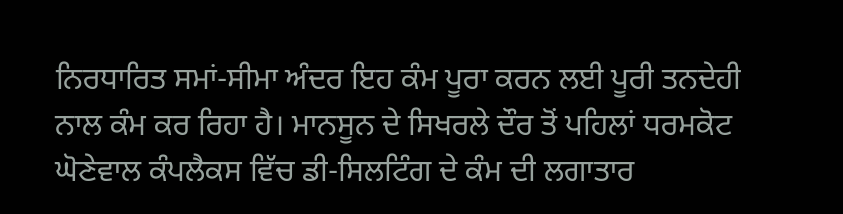ਨਿਰਧਾਰਿਤ ਸਮਾਂ-ਸੀਮਾ ਅੰਦਰ ਇਹ ਕੰਮ ਪੂਰਾ ਕਰਨ ਲਈ ਪੂਰੀ ਤਨਦੇਹੀ ਨਾਲ ਕੰਮ ਕਰ ਰਿਹਾ ਹੈ। ਮਾਨਸੂਨ ਦੇ ਸਿਖਰਲੇ ਦੌਰ ਤੋਂ ਪਹਿਲਾਂ ਧਰਮਕੋਟ ਘੋਣੇਵਾਲ ਕੰਪਲੈਕਸ ਵਿੱਚ ਡੀ-ਸਿਲਟਿੰਗ ਦੇ ਕੰਮ ਦੀ ਲਗਾਤਾਰ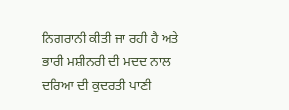ਨਿਗਰਾਨੀ ਕੀਤੀ ਜਾ ਰਹੀ ਹੈ ਅਤੇ ਭਾਰੀ ਮਸ਼ੀਨਰੀ ਦੀ ਮਦਦ ਨਾਲ ਦਰਿਆ ਦੀ ਕੁਦਰਤੀ ਪਾਣੀ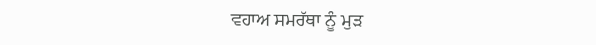ਵਹਾਅ ਸਮਰੱਥਾ ਨੂੰ ਮੁੜ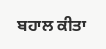ਬਹਾਲ ਕੀਤਾ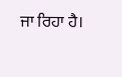ਜਾ ਰਿਹਾ ਹੈ।